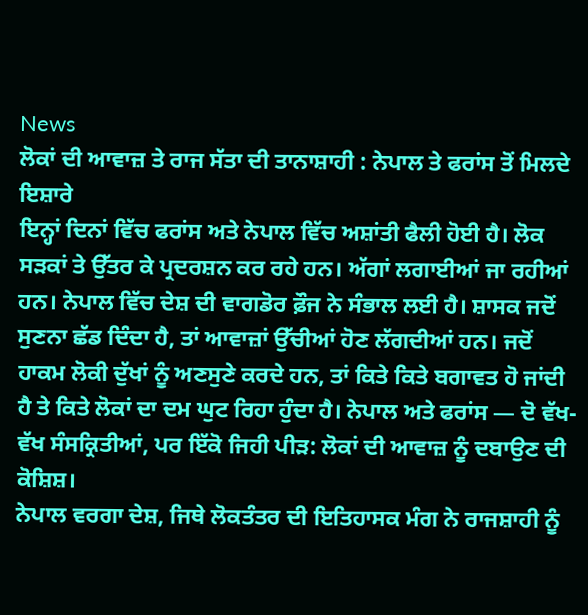News
ਲੋਕਾਂ ਦੀ ਆਵਾਜ਼ ਤੇ ਰਾਜ ਸੱਤਾ ਦੀ ਤਾਨਾਸ਼ਾਹੀ : ਨੇਪਾਲ ਤੇ ਫਰਾਂਸ ਤੋਂ ਮਿਲਦੇ ਇਸ਼ਾਰੇ
ਇਨ੍ਹਾਂ ਦਿਨਾਂ ਵਿੱਚ ਫਰਾਂਸ ਅਤੇ ਨੇਪਾਲ ਵਿੱਚ ਅਸ਼ਾਂਤੀ ਫੈਲੀ ਹੋਈ ਹੈ। ਲੋਕ ਸੜਕਾਂ ਤੇ ਉੱਤਰ ਕੇ ਪ੍ਰਦਰਸ਼ਨ ਕਰ ਰਹੇ ਹਨ। ਅੱਗਾਂ ਲਗਾਈਆਂ ਜਾ ਰਹੀਆਂ ਹਨ। ਨੇਪਾਲ ਵਿੱਚ ਦੇਸ਼ ਦੀ ਵਾਗਡੋਰ ਫ਼ੌਜ ਨੇ ਸੰਭਾਲ ਲਈ ਹੈ। ਸ਼ਾਸਕ ਜਦੋਂ ਸੁਣਨਾ ਛੱਡ ਦਿੰਦਾ ਹੈ, ਤਾਂ ਆਵਾਜ਼ਾਂ ਉੱਚੀਆਂ ਹੋਣ ਲੱਗਦੀਆਂ ਹਨ। ਜਦੋਂ ਹਾਕਮ ਲੋਕੀ ਦੁੱਖਾਂ ਨੂੰ ਅਣਸੁਣੇ ਕਰਦੇ ਹਨ, ਤਾਂ ਕਿਤੇ ਕਿਤੇ ਬਗਾਵਤ ਹੋ ਜਾਂਦੀ ਹੈ ਤੇ ਕਿਤੇ ਲੋਕਾਂ ਦਾ ਦਮ ਘੁਟ ਰਿਹਾ ਹੁੰਦਾ ਹੈ। ਨੇਪਾਲ ਅਤੇ ਫਰਾਂਸ — ਦੋ ਵੱਖ-ਵੱਖ ਸੰਸਕ੍ਰਿਤੀਆਂ, ਪਰ ਇੱਕੋ ਜਿਹੀ ਪੀੜ: ਲੋਕਾਂ ਦੀ ਆਵਾਜ਼ ਨੂੰ ਦਬਾਉਣ ਦੀ ਕੋਸ਼ਿਸ਼।
ਨੇਪਾਲ ਵਰਗਾ ਦੇਸ਼, ਜਿਥੇ ਲੋਕਤੰਤਰ ਦੀ ਇਤਿਹਾਸਕ ਮੰਗ ਨੇ ਰਾਜਸ਼ਾਹੀ ਨੂੰ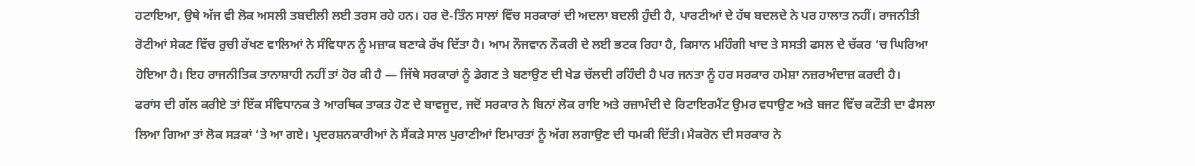ਹਟਾਇਆ, ਉਥੇ ਅੱਜ ਵੀ ਲੋਕ ਅਸਲੀ ਤਬਦੀਲੀ ਲਈ ਤਰਸ ਰਹੇ ਹਨ। ਹਰ ਦੋ-ਤਿੰਨ ਸਾਲਾਂ ਵਿੱਚ ਸਰਕਾਰਾਂ ਦੀ ਅਦਲਾ ਬਦਲੀ ਹੁੰਦੀ ਹੈ, ਪਾਰਟੀਆਂ ਦੇ ਹੱਥ ਬਦਲਦੇ ਨੇ ਪਰ ਹਾਲਾਤ ਨਹੀਂ। ਰਾਜਨੀਤੀ ਰੋਟੀਆਂ ਸੇਕਣ ਵਿੱਚ ਰੁਚੀ ਰੱਖਣ ਵਾਲਿਆਂ ਨੇ ਸੰਵਿਧਾਨ ਨੂੰ ਮਜ਼ਾਕ ਬਣਾਕੇ ਰੱਖ ਦਿੱਤਾ ਹੈ। ਆਮ ਨੌਜਵਾਨ ਨੌਕਰੀ ਦੇ ਲਈ ਭਟਕ ਰਿਹਾ ਹੈ, ਕਿਸਾਨ ਮਹਿੰਗੀ ਖਾਦ ਤੇ ਸਸਤੀ ਫਸਲ ਦੇ ਚੱਕਰ ‘ਚ ਘਿਰਿਆ ਹੋਇਆ ਹੈ। ਇਹ ਰਾਜਨੀਤਿਕ ਤਾਨਾਸ਼ਾਹੀ ਨਹੀਂ ਤਾਂ ਹੋਰ ਕੀ ਹੈ — ਜਿੱਥੇ ਸਰਕਾਰਾਂ ਨੂੰ ਡੇਗਣ ਤੇ ਬਣਾਉਣ ਦੀ ਖੇਡ ਚੱਲਦੀ ਰਹਿੰਦੀ ਹੈ ਪਰ ਜਨਤਾ ਨੂੰ ਹਰ ਸਰਕਾਰ ਹਮੇਸ਼ਾ ਨਜ਼ਰਅੰਦਾਜ਼ ਕਰਦੀ ਹੈ।
ਫਰਾਂਸ ਦੀ ਗੱਲ ਕਰੀਏ ਤਾਂ ਇੱਕ ਸੰਵਿਧਾਨਕ ਤੇ ਆਰਥਿਕ ਤਾਕਤ ਹੋਣ ਦੇ ਬਾਵਜੂਦ, ਜਦੋਂ ਸਰਕਾਰ ਨੇ ਬਿਨਾਂ ਲੋਕ ਰਾਇ ਅਤੇ ਰਜ਼ਾਮੰਦੀ ਦੇ ਰਿਟਾਇਰਮੈਂਟ ਉਮਰ ਵਧਾਉਣ ਅਤੇ ਬਜਟ ਵਿੱਚ ਕਟੌਤੀ ਦਾ ਫੈਸਲਾ ਲਿਆ ਗਿਆ ਤਾਂ ਲੋਕ ਸੜਕਾਂ ‘ਤੇ ਆ ਗਏ। ਪ੍ਰਦਰਸ਼ਨਕਾਰੀਆਂ ਨੇ ਸੈਂਕੜੇ ਸਾਲ ਪੁਰਾਣੀਆਂ ਇਮਾਰਤਾਂ ਨੂੰ ਅੱਗ ਲਗਾਉਣ ਦੀ ਧਮਕੀ ਦਿੱਤੀ। ਮੈਕਰੋਨ ਦੀ ਸਰਕਾਰ ਨੇ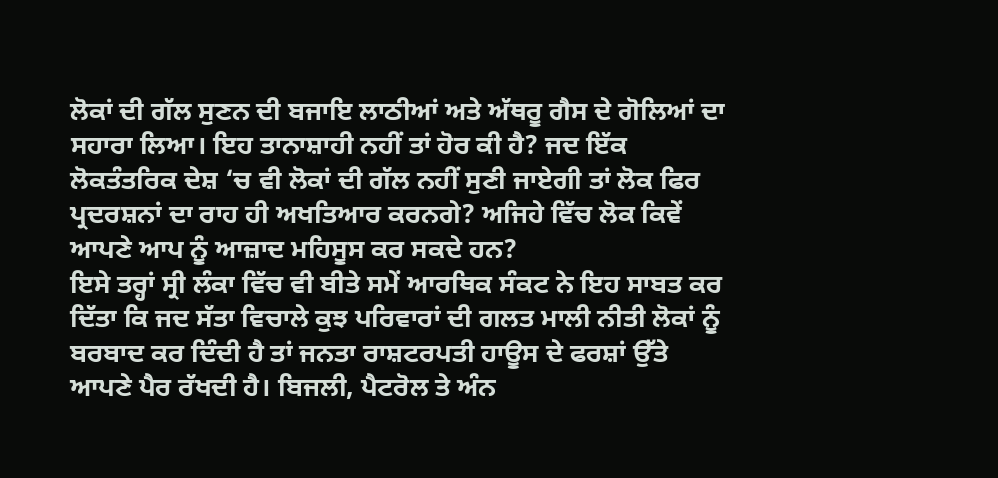ਲੋਕਾਂ ਦੀ ਗੱਲ ਸੁਣਨ ਦੀ ਬਜਾਇ ਲਾਠੀਆਂ ਅਤੇ ਅੱਥਰੂ ਗੈਸ ਦੇ ਗੋਲਿਆਂ ਦਾ ਸਹਾਰਾ ਲਿਆ। ਇਹ ਤਾਨਾਸ਼ਾਹੀ ਨਹੀਂ ਤਾਂ ਹੋਰ ਕੀ ਹੈ? ਜਦ ਇੱਕ ਲੋਕਤੰਤਰਿਕ ਦੇਸ਼ ‘ਚ ਵੀ ਲੋਕਾਂ ਦੀ ਗੱਲ ਨਹੀਂ ਸੁਣੀ ਜਾਏਗੀ ਤਾਂ ਲੋਕ ਫਿਰ ਪ੍ਰਦਰਸ਼ਨਾਂ ਦਾ ਰਾਹ ਹੀ ਅਖਤਿਆਰ ਕਰਨਗੇ? ਅਜਿਹੇ ਵਿੱਚ ਲੋਕ ਕਿਵੇਂ ਆਪਣੇ ਆਪ ਨੂੰ ਆਜ਼ਾਦ ਮਹਿਸੂਸ ਕਰ ਸਕਦੇ ਹਨ?
ਇਸੇ ਤਰ੍ਹਾਂ ਸ੍ਰੀ ਲੰਕਾ ਵਿੱਚ ਵੀ ਬੀਤੇ ਸਮੇਂ ਆਰਥਿਕ ਸੰਕਟ ਨੇ ਇਹ ਸਾਬਤ ਕਰ ਦਿੱਤਾ ਕਿ ਜਦ ਸੱਤਾ ਵਿਚਾਲੇ ਕੁਝ ਪਰਿਵਾਰਾਂ ਦੀ ਗਲਤ ਮਾਲੀ ਨੀਤੀ ਲੋਕਾਂ ਨੂੰ ਬਰਬਾਦ ਕਰ ਦਿੰਦੀ ਹੈ ਤਾਂ ਜਨਤਾ ਰਾਸ਼ਟਰਪਤੀ ਹਾਊਸ ਦੇ ਫਰਸ਼ਾਂ ਉੱਤੇ ਆਪਣੇ ਪੈਰ ਰੱਖਦੀ ਹੈ। ਬਿਜਲੀ, ਪੈਟਰੋਲ ਤੇ ਅੰਨ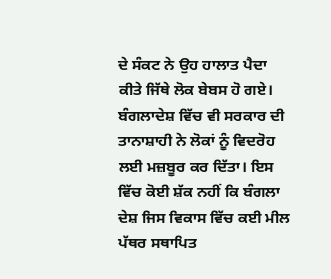ਦੇ ਸੰਕਟ ਨੇ ਉਹ ਹਾਲਾਤ ਪੈਦਾ ਕੀਤੇ ਜਿੱਥੇ ਲੋਕ ਬੇਬਸ ਹੋ ਗਏ।
ਬੰਗਲਾਦੇਸ਼ ਵਿੱਚ ਵੀ ਸਰਕਾਰ ਦੀ ਤਾਨਾਸ਼ਾਹੀ ਨੇ ਲੋਕਾਂ ਨੂੰ ਵਿਦਰੋਹ ਲਈ ਮਜ਼ਬੂਰ ਕਰ ਦਿੱਤਾ। ਇਸ ਵਿੱਚ ਕੋਈ ਸ਼ੱਕ ਨਹੀਂ ਕਿ ਬੰਗਲਾ ਦੇਸ਼ ਜਿਸ ਵਿਕਾਸ ਵਿੱਚ ਕਈ ਮੀਲ ਪੱਥਰ ਸਥਾਪਿਤ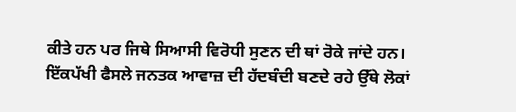ਕੀਤੇ ਹਨ ਪਰ ਜਿਥੇ ਸਿਆਸੀ ਵਿਰੋਧੀ ਸੁਣਨ ਦੀ ਥਾਂ ਰੋਕੇ ਜਾਂਦੇ ਹਨ। ਇੱਕਪੱਖੀ ਫੈਸਲੇ ਜਨਤਕ ਆਵਾਜ਼ ਦੀ ਹੱਦਬੰਦੀ ਬਣਦੇ ਰਹੇ ਉੱਥੇ ਲੋਕਾਂ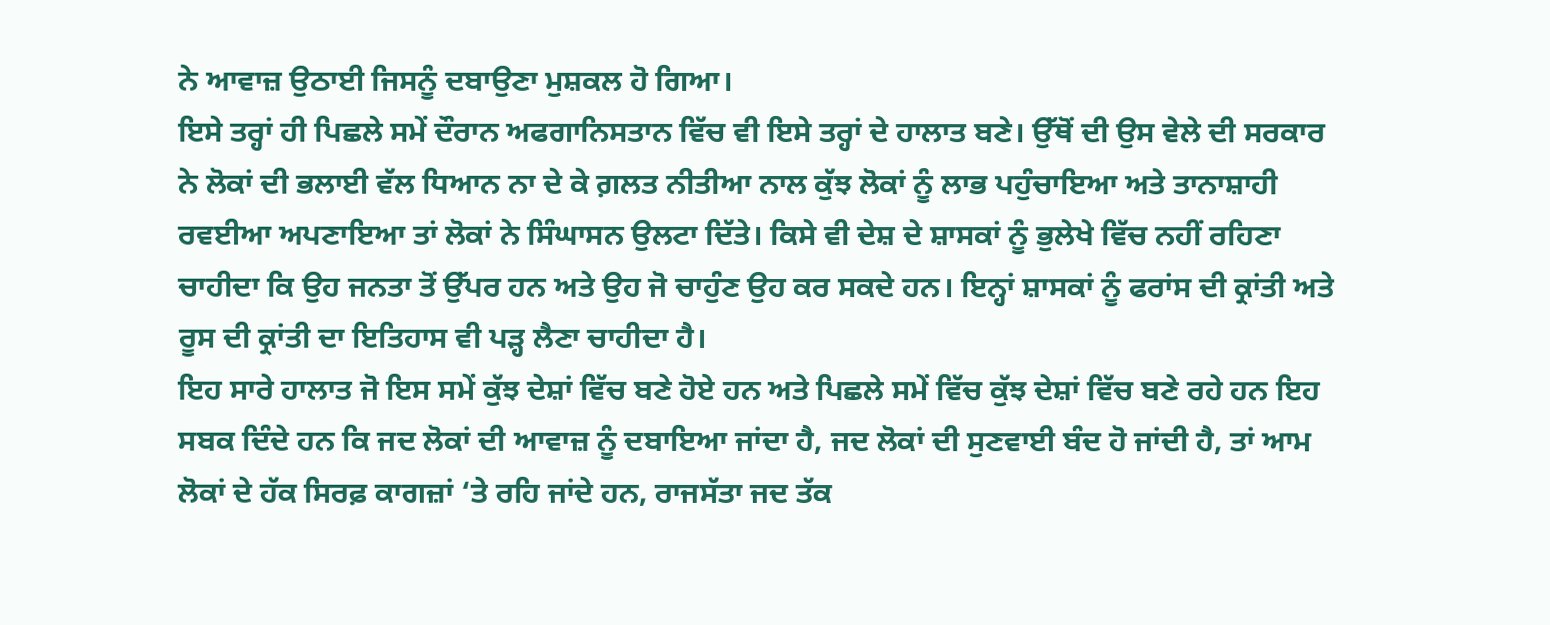ਨੇ ਆਵਾਜ਼ ਉਠਾਈ ਜਿਸਨੂੰ ਦਬਾਉਣਾ ਮੁਸ਼ਕਲ ਹੋ ਗਿਆ।
ਇਸੇ ਤਰ੍ਹਾਂ ਹੀ ਪਿਛਲੇ ਸਮੇਂ ਦੌਰਾਨ ਅਫਗਾਨਿਸਤਾਨ ਵਿੱਚ ਵੀ ਇਸੇ ਤਰ੍ਹਾਂ ਦੇ ਹਾਲਾਤ ਬਣੇ। ਉੱਥੋਂ ਦੀ ਉਸ ਵੇਲੇ ਦੀ ਸਰਕਾਰ ਨੇ ਲੋਕਾਂ ਦੀ ਭਲਾਈ ਵੱਲ ਧਿਆਨ ਨਾ ਦੇ ਕੇ ਗ਼ਲਤ ਨੀਤੀਆ ਨਾਲ ਕੁੱਝ ਲੋਕਾਂ ਨੂੰ ਲਾਭ ਪਹੁੰਚਾਇਆ ਅਤੇ ਤਾਨਾਸ਼ਾਹੀ ਰਵਈਆ ਅਪਣਾਇਆ ਤਾਂ ਲੋਕਾਂ ਨੇ ਸਿੰਘਾਸਨ ਉਲਟਾ ਦਿੱਤੇ। ਕਿਸੇ ਵੀ ਦੇਸ਼ ਦੇ ਸ਼ਾਸਕਾਂ ਨੂੰ ਭੁਲੇਖੇ ਵਿੱਚ ਨਹੀਂ ਰਹਿਣਾ ਚਾਹੀਦਾ ਕਿ ਉਹ ਜਨਤਾ ਤੋਂ ਉੱਪਰ ਹਨ ਅਤੇ ਉਹ ਜੋ ਚਾਹੁੰਣ ਉਹ ਕਰ ਸਕਦੇ ਹਨ। ਇਨ੍ਹਾਂ ਸ਼ਾਸਕਾਂ ਨੂੰ ਫਰਾਂਸ ਦੀ ਕ੍ਰਾਂਤੀ ਅਤੇ ਰੂਸ ਦੀ ਕ੍ਰਾਂਤੀ ਦਾ ਇਤਿਹਾਸ ਵੀ ਪੜ੍ਹ ਲੈਣਾ ਚਾਹੀਦਾ ਹੈ।
ਇਹ ਸਾਰੇ ਹਾਲਾਤ ਜੋ ਇਸ ਸਮੇਂ ਕੁੱਝ ਦੇਸ਼ਾਂ ਵਿੱਚ ਬਣੇ ਹੋਏ ਹਨ ਅਤੇ ਪਿਛਲੇ ਸਮੇਂ ਵਿੱਚ ਕੁੱਝ ਦੇਸ਼ਾਂ ਵਿੱਚ ਬਣੇ ਰਹੇ ਹਨ ਇਹ ਸਬਕ ਦਿੰਦੇ ਹਨ ਕਿ ਜਦ ਲੋਕਾਂ ਦੀ ਆਵਾਜ਼ ਨੂੰ ਦਬਾਇਆ ਜਾਂਦਾ ਹੈ, ਜਦ ਲੋਕਾਂ ਦੀ ਸੁਣਵਾਈ ਬੰਦ ਹੋ ਜਾਂਦੀ ਹੈ, ਤਾਂ ਆਮ ਲੋਕਾਂ ਦੇ ਹੱਕ ਸਿਰਫ਼ ਕਾਗਜ਼ਾਂ ‘ਤੇ ਰਹਿ ਜਾਂਦੇ ਹਨ, ਰਾਜਸੱਤਾ ਜਦ ਤੱਕ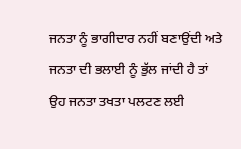ਜਨਤਾ ਨੂੰ ਭਾਗੀਦਾਰ ਨਹੀਂ ਬਣਾਉਂਦੀ ਅਤੇ ਜਨਤਾ ਦੀ ਭਲਾਈ ਨੂੰ ਭੁੱਲ ਜਾਂਦੀ ਹੈ ਤਾਂ ਉਹ ਜਨਤਾ ਤਖਤਾ ਪਲਟਣ ਲਈ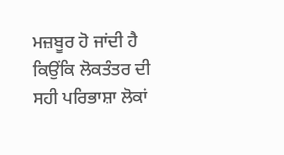ਮਜ਼ਬੂਰ ਹੋ ਜਾਂਦੀ ਹੈ ਕਿਉਂਕਿ ਲੋਕਤੰਤਰ ਦੀ ਸਹੀ ਪਰਿਭਾਸ਼ਾ ਲੋਕਾਂ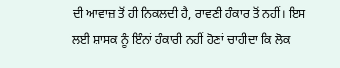ਦੀ ਆਵਾਜ਼ ਤੋਂ ਹੀ ਨਿਕਲਦੀ ਹੈ, ਰਾਵਣੀ ਹੰਕਾਰ ਤੋਂ ਨਹੀਂ। ਇਸ ਲਈ ਸ਼ਾਸਕ ਨੂੰ ਇੰਨਾਂ ਹੰਕਾਰੀ ਨਹੀਂ ਹੋਣਾਂ ਚਾਹੀਦਾ ਕਿ ਲੋਕ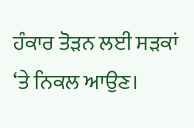ਹੰਕਾਰ ਤੋੜਨ ਲਈ ਸੜਕਾਂ ‘ਤੇ ਨਿਕਲ ਆਉਣ।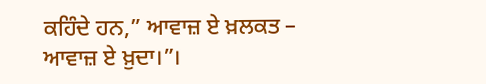ਕਹਿੰਦੇ ਹਨ,” ਆਵਾਜ਼ ਏ ਖ਼ਲਕਤ – ਆਵਾਜ਼ ਏ ਖ਼ੁਦਾ।”।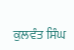ਕੁਲਵੰਤ ਸਿੰਘ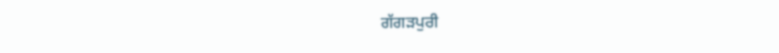ਗੱਗੜਪੁਰੀ